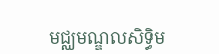មជ្ឈមណ្ឌលសិទ្ធិម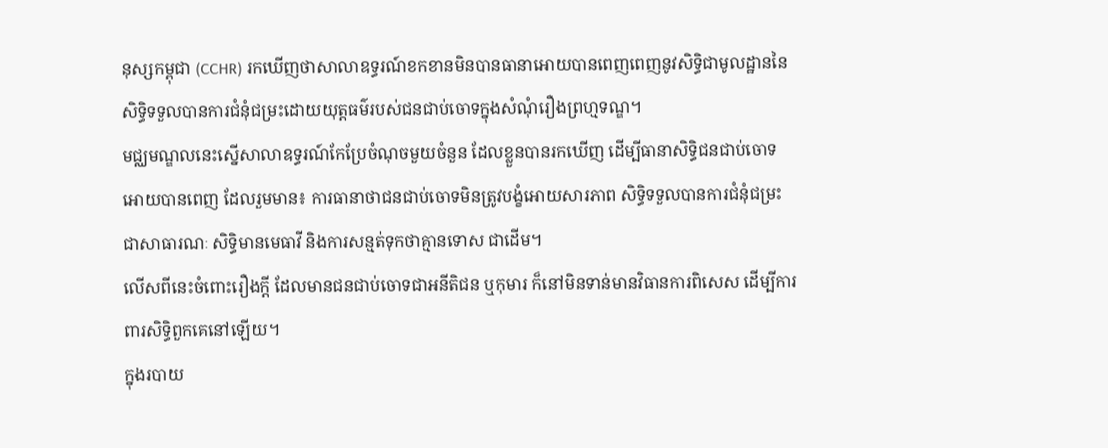នុស្សកម្ពុជា (CCHR) រកឃើញថាសាលាឧទ្ធរណ៍ខកខានមិនបានធានាអោយបានពេញពេញនូវសិទ្ធិជាមូលដ្ឋាននៃសិទ្ធិទទួលបានការជំនុំជម្រះដោយយុត្តធម៌របស់ជនជាប់ចោទក្នុងសំណុំរឿងព្រហ្មទណ្ឌ។
មជ្ឈមណ្ឌលនេះស្នើសាលាឧទ្ធរណ៍កែប្រែចំណុចមួយចំនួន ដែលខ្លួនបានរកឃើញ ដើម្បីធានាសិទ្ធិជនជាប់ចោទអោយបានពេញ ដែលរួមមាន៖ ការធានាថាជនជាប់ចោទមិនត្រូវបង្ខំអោយសារភាព សិទ្ធិទទួលបានការជំនុំជម្រះជាសាធារណៈ សិទ្ធិមានមេធាវី និងការសន្មត់ទុកថាគ្មានទោស ជាដើម។
លើសពីនេះចំពោះរឿងក្ដី ដែលមានជនជាប់ចោទជាអនីតិជន ឬកុមារ ក៏នៅមិនទាន់មានវិធានការពិសេស ដើម្បីការពារសិទ្ធិពួកគេនៅឡើយ។
ក្នុងរបាយ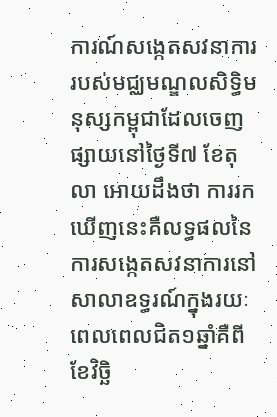ការណ៍សង្កេតសវនាការរបស់មជ្ឈមណ្ឌលសិទ្ធិមនុស្សកម្ពុជាដែលចេញផ្សាយនៅថ្ងៃទី៧ ខែតុលា អោយដឹងថា ការរកឃើញនេះគឺលទ្ធផលនៃការសង្កេតសវនាការនៅសាលាឧទ្ធរណ៍ក្នុងរយៈពេលពេលជិត១ឆ្នាំគឺពីខែវិច្ឆិ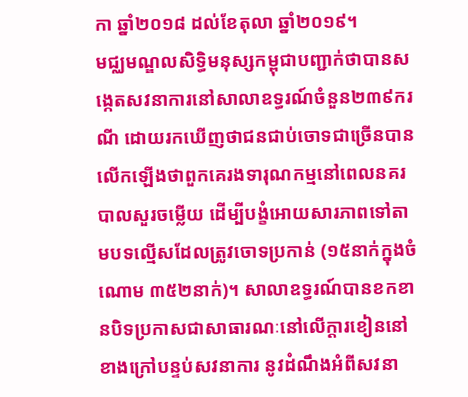កា ឆ្នាំ២០១៨ ដល់ខែតុលា ឆ្នាំ២០១៩។
មជ្ឈមណ្ឌលសិទ្ធិមនុស្សកម្ពុជាបញ្ជាក់ថាបានសង្កេតសវនាការនៅសាលាឧទ្ធរណ៍ចំនួន២៣៩ករណី ដោយរកឃើញថាជនជាប់ចោទជាច្រើនបានលើកឡើងថាពួកគេរងទារុណកម្មនៅពេលនគរបាលសួរចម្លើយ ដើម្បីបង្ខំអោយសារភាពទៅតាមបទល្មើសដែលត្រូវចោទប្រកាន់ (១៥នាក់ក្នុងចំណោម ៣៥២នាក់)។ សាលាឧទ្ធរណ៍បានខកខានបិទប្រកាសជាសាធារណៈនៅលើក្ដារខៀននៅខាងក្រៅបន្ទប់សវនាការ នូវដំណឹងអំពីសវនា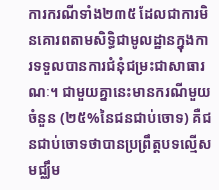ការករណីទាំង២៣៥ ដែលជាការមិនគោរពតាមសិទ្ធិជាមូលដ្ឋានក្នុងការទទួលបានការជំនុំជម្រះជាសាធារណៈ។ ជាមួយគ្នានេះមានករណីមួយចំនួន (២៥%នៃជនជាប់ចោទ) គឺជនជាប់ចោទថាបានប្រព្រឹត្តបទល្មើសមជ្ឈឹម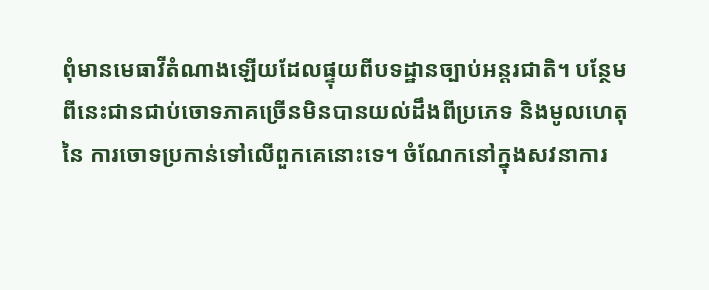ពុំមានមេធាវីតំណាងឡើយដែលផ្ទុយពីបទដ្ឋានច្បាប់អន្តរជាតិ។ បន្ថែមពីនេះជានជាប់ចោទភាគច្រើនមិនបានយល់ដឹងពីប្រភេទ និងមូលហេតុនៃ ការចោទប្រកាន់ទៅលើពួកគេនោះទេ។ ចំណែកនៅក្នុងសវនាការ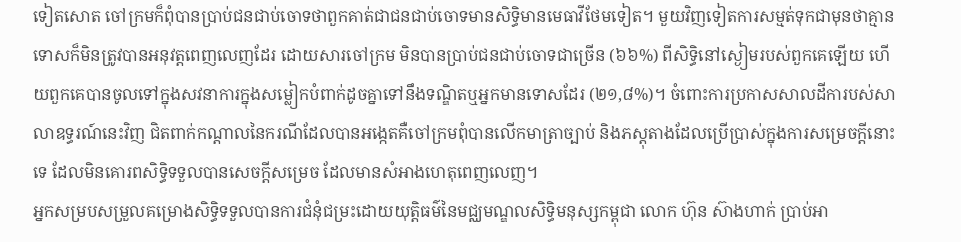ទៀតសោត ចៅក្រមក៏ពុំបានប្រាប់ជនជាប់ចោទថាពួកគាត់ជាជនជាប់ចោទមានសិទ្ធិមានមេធាវីថែមទៀត។ មួយវិញទៀតការសម្មត់ទុកជាមុនថាគ្មានទោសក៏មិនត្រូវបានអនុវត្តពេញលេញដែរ ដោយសារចៅក្រម មិនបានប្រាប់ជនជាប់ចោទជាច្រើន (៦៦%) ពីសិទ្ធិនៅស្ងៀមរបស់ពួកគេឡើយ ហើយពួកគេបានចូលទៅក្នុងសវនាការក្នុងសម្លៀកបំពាក់ដូចគ្នាទៅនឹងទណ្ឌិតឬអ្នកមានទោសដែរ (២១,៨%)។ ចំពោះការប្រកាសសាលដីការបស់សាលាឧទ្ធរណ៍នេះវិញ ជិតពាក់កណ្ដាលនៃករណីដែលបានអង្កេតគឺចៅក្រមពុំបានលើកមាត្រាច្បាប់ និងភស្ដុតាងដែលប្រើប្រាស់ក្នុងការសម្រេចក្ដីនោះទេ ដែលមិនគោរពសិទ្ធិទទួលបានសេចក្ដីសម្រេច ដែលមានសំអាងហេតុពេញលេញ។
អ្នកសម្របសម្រួលគម្រោងសិទ្ធិទទួលបានការជំនុំជម្រះដោយយុត្តិធម៌នៃមជ្ឈមណ្ឌលសិទ្ធិមនុស្សកម្ពុជា លោក ហ៊ុន ស៊ាងហាក់ ប្រាប់អា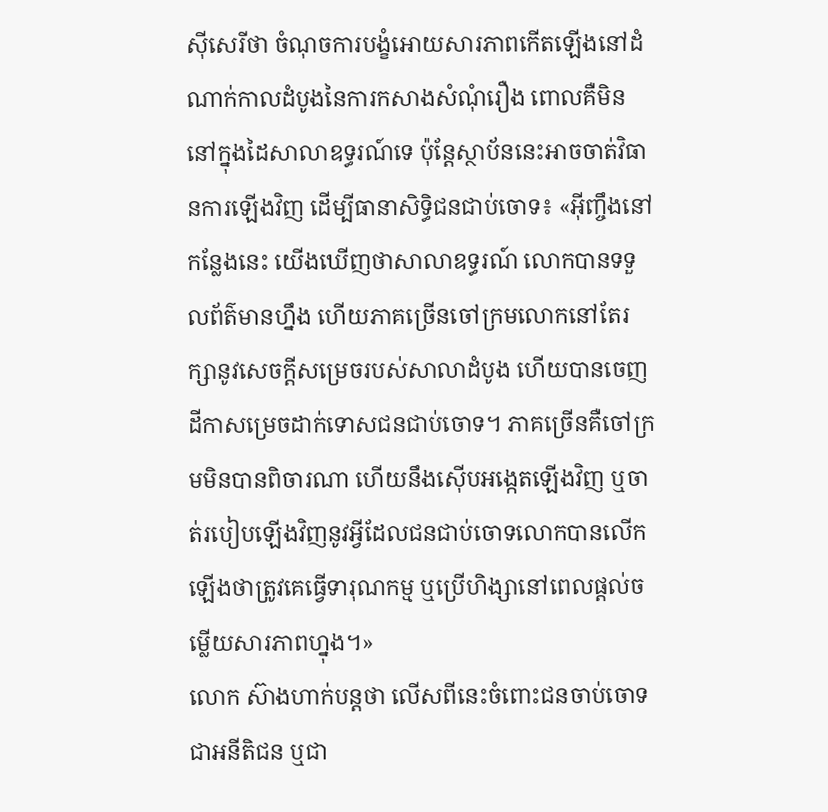ស៊ីសេរីថា ចំណុចការបង្ខំអោយសារភាពកើតឡើងនៅដំណាក់កាលដំបូងនៃការកសាងសំណុំរឿង ពោលគឺមិននៅក្នុងដៃសាលាឧទ្ធរណ៍ទេ ប៉ុន្តែស្ថាប័ននេះអាចចាត់វិធានការឡើងវិញ ដើម្បីធានាសិទ្ធិជនជាប់ចោទ៖ «អ៊ីញ្ចឹងនៅកន្លែងនេះ យើងឃើញថាសាលាឧទ្ធរណ៍ លោកបានទទួលព័ត៌មានហ្នឹង ហើយភាគច្រើនចៅក្រមលោកនៅតែរក្សានូវសេចក្ដីសម្រេចរបស់សាលាដំបូង ហើយបានចេញដីកាសម្រេចដាក់ទោសជនជាប់ចោទ។ ភាគច្រើនគឺចៅក្រមមិនបានពិចារណា ហើយនឹងស៊ើបអង្កេតឡើងវិញ ឬចាត់របៀបឡើងវិញនូវអ្វីដែលជនជាប់ចោទលោកបានលើកឡើងថាត្រូវគេធ្វើទារុណកម្ម ឬប្រើហិង្សានៅពេលផ្ដល់ចម្លើយសារភាពហ្នុង។»
លោក ស៊ាងហាក់បន្តថា លើសពីនេះចំពោះជនចាប់ចោទជាអនីតិជន ឬជា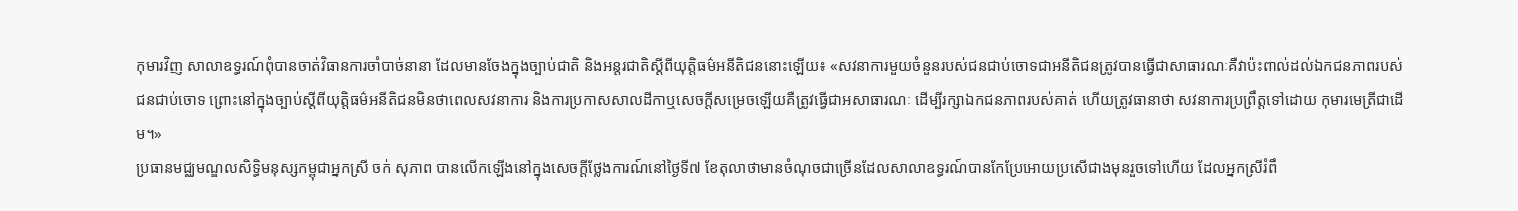កុមារវិញ សាលាឧទ្ធរណ៍ពុំបានចាត់វិធានការចាំបាច់នានា ដែលមានចែងក្នុងច្បាប់ជាតិ និងអន្តរជាតិស្ដីពីយុត្តិធម៌អនីតិជននោះឡើយ៖ «សវនាការមួយចំនួនរបស់ជនជាប់ចោទជាអនីតិជនត្រូវបានធ្វើជាសាធារណៈគឺវាប៉ះពាល់ដល់ឯកជនភាពរបស់ជនជាប់ចោទ ព្រោះនៅក្នុងច្បាប់ស្ដីពីយុត្តិធម៌អនីតិជនមិនថាពេលសវនាការ និងការប្រកាសសាលដីកាឬសេចក្ដីសម្រេចឡើយគឺត្រូវធ្វើជាអសាធារណៈ ដើម្បីរក្សាឯកជនភាពរបស់គាត់ ហើយត្រូវធានាថា សវនាការប្រព្រឹត្តទៅដោយ កុមារមេត្រីជាដើម។»
ប្រធានមជ្ឈមណ្ឌលសិទ្ធិមនុស្សកម្ពុជាអ្នកស្រី ចក់ សុភាព បានលើកឡើងនៅក្នុងសេចក្ដីថ្លែងការណ៍នៅថ្ងៃទី៧ ខែតុលាថាមានចំណុចជាច្រើនដែលសាលាឧទ្ធរណ៍បានកែប្រែអោយប្រសើជាងមុនរួចទៅហើយ ដែលអ្នកស្រីរំពឹ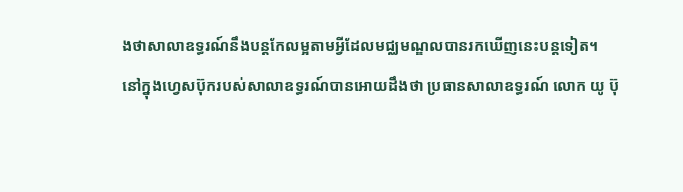ងថាសាលាឧទ្ធរណ៍នឹងបន្តកែលម្អតាមអ្វីដែលមជ្ឈមណ្ឌលបានរកឃើញនេះបន្តទៀត។
នៅក្នុងហ្វេសប៊ុករបស់សាលាឧទ្ធរណ៍បានអោយដឹងថា ប្រធានសាលាឧទ្ធរណ៍ លោក យូ ប៊ុ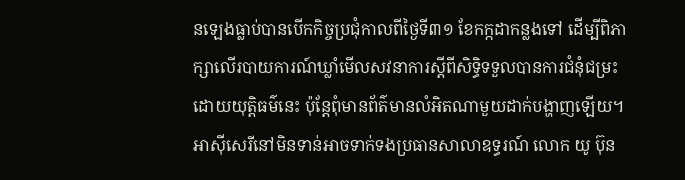នឡេងធ្លាប់បានបើកកិច្ចប្រជុំកាលពីថ្ងៃទី៣១ ខែកក្កដាកន្លងទៅ ដើម្បីពិភាក្សាលើរបាយការណ៍ឃ្លាំមើលសវនាការស្ដីពីសិទ្ធិទទួលបានការជំនុំជម្រះដោយយុត្តិធម៌នេះ ប៉ុន្តែពុំមានព័ត៌មានលំអិតណាមួយដាក់បង្ហាញឡើយ។ អាស៊ីសេរីនៅមិនទាន់អាចទាក់ទងប្រធានសាលាឧទ្ធរណ៍ លោក យូ ប៊ុន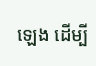ឡេង ដើម្បី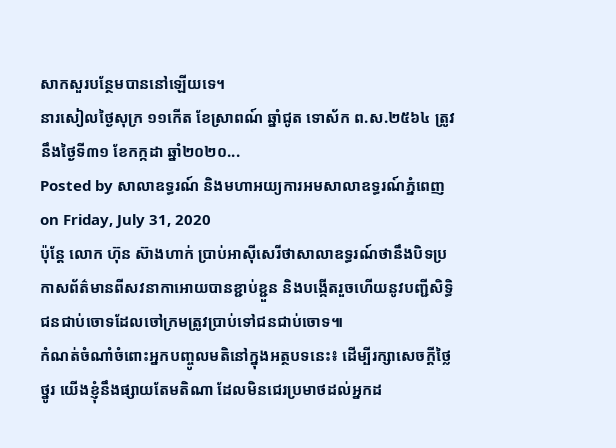សាកសួរបន្ថែមបាននៅឡើយទេ។
នារសៀលថ្ងៃសុក្រ ១១កើត ខែស្រាពណ៍ ឆ្នាំជូត ទោស័ក ព.ស.២៥៦៤ ត្រូវនឹងថ្ងៃទី៣១ ខែកក្កដា ឆ្នាំ២០២០...
Posted by សាលាឧទ្ធរណ៍ និងមហាអយ្យការអមសាលាឧទ្ធរណ៍ភ្នំពេញ on Friday, July 31, 2020
ប៉ុន្តែ លោក ហ៊ុន ស៊ាងហាក់ ប្រាប់អាស៊ីសេរីថាសាលាឧទ្ធរណ៍ថានឹងបិទប្រកាសព័ត៌មានពីសវនាកាអោយបានខ្ជាប់ខ្ជួន និងបង្កើតរួចហើយនូវបញ្ជីសិទ្ធិជនជាប់ចោទដែលចៅក្រមត្រូវប្រាប់ទៅជនជាប់ចោទ៕
កំណត់ចំណាំចំពោះអ្នកបញ្ចូលមតិនៅក្នុងអត្ថបទនេះ៖ ដើម្បីរក្សាសេចក្ដីថ្លៃថ្នូរ យើងខ្ញុំនឹងផ្សាយតែមតិណា ដែលមិនជេរប្រមាថដល់អ្នកដ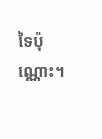ទៃប៉ុណ្ណោះ។